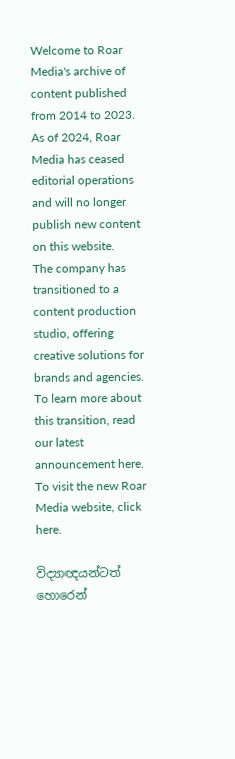Welcome to Roar Media's archive of content published from 2014 to 2023. As of 2024, Roar Media has ceased editorial operations and will no longer publish new content on this website.
The company has transitioned to a content production studio, offering creative solutions for brands and agencies.
To learn more about this transition, read our latest announcement here. To visit the new Roar Media website, click here.

විද්‍යාඥයන්ටත් හොරෙන්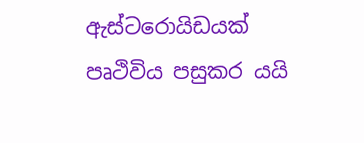ඇස්ටරොයිඩයක් පෘථිවිය පසුකර යයි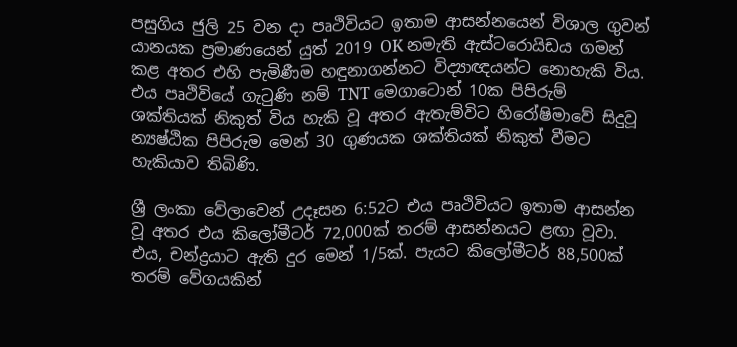පසුගිය ජුලි 25 වන දා පෘථිවියට ඉතාම ආසන්නයෙන් විශාල ගුවන් යානයක ප්‍රමාණයෙන් යුත් 2019 OK නමැති ඇස්ටරොයිඩය ගමන් කළ අතර එහි පැමිණීම හඳුනාගන්නට විද්‍යාඥයන්ට නොහැකි විය. එය පෘථිවියේ ගැටුණි නම් TNT මෙගාටොන් 10ක පිපිරුම් ශක්තියක් නිකුත් විය හැකි වූ අතර ඇතැම්විට හිරෝෂිමාවේ සිදුවූ න්‍යෂ්ඨික පිපිරුම මෙන් 30 ගුණයක ශක්තියක් නිකුත් වීමට හැකියාව තිබිණි.

ශ්‍රී ලංකා වේලාවෙන් උදෑසන 6:52ට එය පෘථිවියට ඉතාම ආසන්න වූ අතර එය කිලෝමීටර් 72,000ක් තරම් ආසන්නයට ළඟා වූවා. එය, චන්ද්‍රයාට ඇති දුර මෙන් 1/5ක්. පැයට කිලෝමීටර් 88,500ක් තරම් වේගයකින්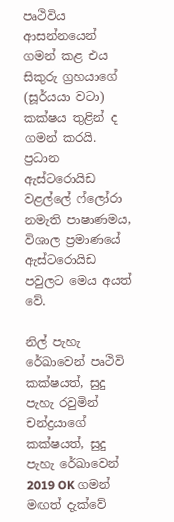පෘථිවිය ආසන්නයෙන් ගමන් කළ එය සිකුරු ග්‍රහයා‍ගේ (සූර්යයා වටා) කක්ෂය තුළින් ද ගමන් කරයි. ප්‍රධාන ඇස්ටරොයිඩ වළල්ලේ ෆ්ලෝරා නමැති පාෂාණමය, විශාල ප්‍රමාණයේ ඇස්ටරොයිඩ පවුලට මෙය අයත් වේ.

නිල් පැහැ රේඛාවෙන් පෘථිවි කක්ෂයත්, සුදු පැහැ රවුමින් චන්ද්‍රයාගේ කක්ෂයත්, සුදු පැහැ රේඛාවෙන් 2019 OK ගමන් මඟත් දැක්වේ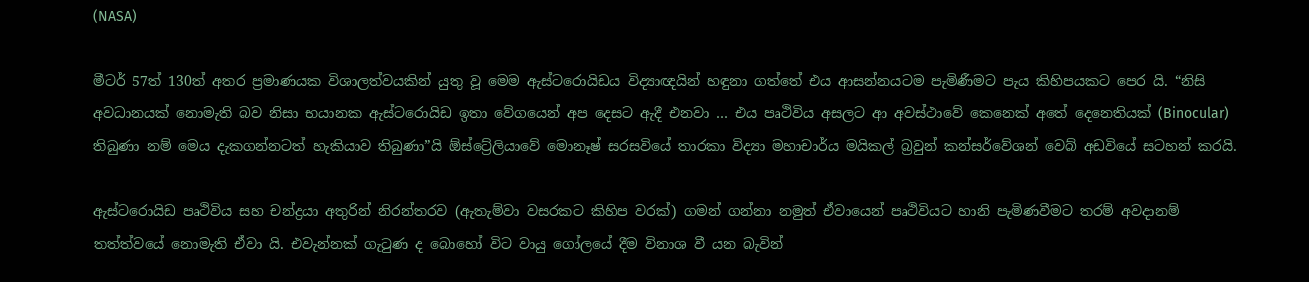(NASA)

මීටර් 57ත් 130ත් අතර ප්‍රමාණයක විශාලත්වයකින් යුතු වූ මෙම ඇස්ටරොයිඩය විද්‍යාඥයින් හඳුනා ගත්තේ එය ආසන්නයටම පැමිණීමට පැය කිහිපයකට පෙර යි. “නිසි අවධානයක් නොමැති බව නිසා භයානක ඇස්ටරොයිඩ ඉතා වේගයෙන් අප‍ දෙසට ඇදී එනවා … එය පෘථිවිය අසලට ආ අවස්ථාවේ කෙනෙක් අතේ දෙනෙතියක් (Binocular) තිබුණා නම් මෙය දැකගන්නටත් හැකියාව තිබුණා”යි ඕස්ට්‍රේලියාවේ මොනෑෂ් සරසවියේ තාරකා විද්‍යා මහාචාර්ය මයිකල් බ්‍රවුන් කන්සර්වේශන් වෙබ් අඩවියේ සටහන් කරයි.

ඇස්ටරොයිඩ පෘථිවිය සහ චන්ද්‍රයා අතුරින් නිරන්තරව (ඇතැම්වා වසරකට කිහිප වරක්) ගමන් ගන්නා නමුත් ඒවායෙන් පෘථිවියට හානි පැමිණවීමට තරම් අවදානම් තත්ත්වයේ නොමැති ඒවා යි. එවැන්නක් ගැටුණ ද බොහෝ විට වායු ගෝලයේ දීම විනාශ වී යන බැවින්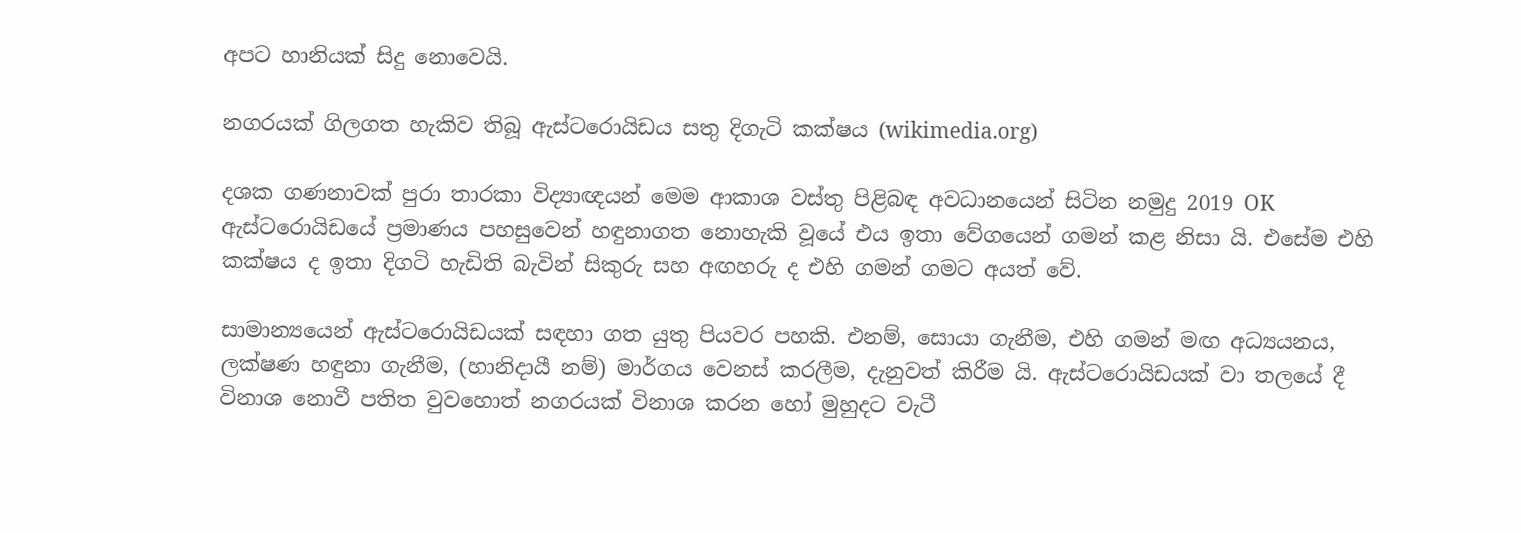අපට හානියක් සිදු නොවෙයි.

නගරයක් ගිලගත හැකිව තිබූ ඇස්ටරොයිඩය සතු දිගැටි කක්ෂය (wikimedia.org)

දශක ගණනාවක් පුරා තාරකා විද්‍යාඥයන් මෙම ආකාශ වස්තු පිළිබඳ අවධානයෙන් සිටින නමුදු 2019 OK ඇස්ටරොයිඩයේ ප්‍රමාණය පහසුවෙන් හඳුනාගත නොහැකි වූයේ එය ඉතා වේගයෙන් ගමන් කළ නිසා යි. එ‍සේම එහි කක්ෂය ද ඉතා දිගටි හැඩිති බැවින් සිකුරු සහ අඟහරු ද එහි ගමන් ගමට අයත් වේ.

සාමාන්‍යයෙන් ඇස්ටරොයිඩයක් සඳහා ගත යුතු පියවර පහකි. එනම්, සොයා ගැනීම, එහි ගමන් මඟ අධ්‍යයනය, ලක්ෂණ හඳුනා ගැනීම, (හානිදායී නම්) මාර්ගය වෙනස් කරලීම, දැනුවත් කිරීම යි. ඇස්ටරොයිඩයක් වා තලයේ දී විනාශ නොවී පතිත වුවහොත් නගරයක් විනාශ කරන හෝ මුහුදට වැටී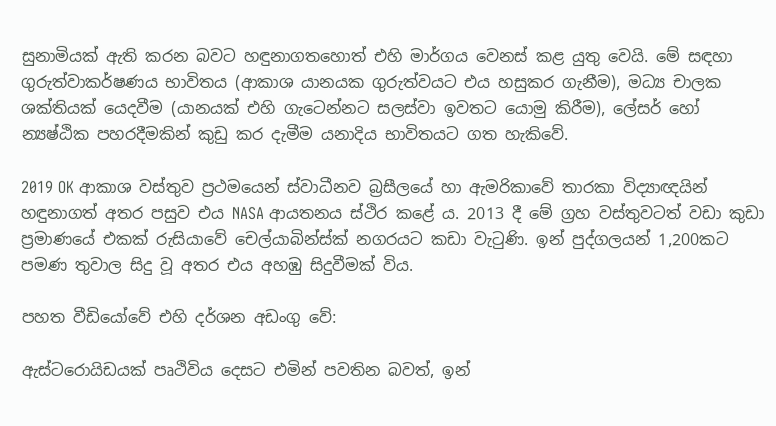සුනාමියක් ඇති කරන බවට හඳුනාගතහොත් එහි මාර්ගය වෙනස් කළ යුතු වෙයි. මේ සඳහා ගුරුත්වාකර්ෂණය භාවිතය (ආකාශ යානයක ගුරුත්වයට එය හසුකර ගැනීම), මධ්‍ය චාලක ශක්තියක් යෙදවීම (යානයක් එහි ගැටෙන්නට සලස්වා ඉවතට යොමු කිරීම), ලේසර් හෝ න්‍යෂ්ඨික පහරදීමකින් කුඩු කර දැමීම යනාදිය භාවිතයට ගත හැකිවේ.

2019 OK ආකාශ වස්තුව ප්‍රථමයෙන් ස්වාධීනව බ්‍රසීලයේ හා ඇමරිකාවේ තාරකා විද්‍යාඥයින් හඳුනාගත් අතර පසුව එය NASA ආයතනය ස්ථිර කළේ ය. 2013 දී මේ ග්‍රහ වස්තුවටත් වඩා කුඩා ප්‍රමාණයේ එකක් රුසියාවේ චෙල්යාබින්ස්ක් නගරයට කඩා වැටුණි. ඉන් පුද්ගලයන් 1,200කට පමණ තුවාල සිදු වූ අතර එය අහඹු සිදුවීමක් විය.

පහත වීඩියෝවේ එහි දර්ශන අඩංගු වේ:

ඇස්ටරොයිඩයක් පෘථිවිය දෙසට එමින් පවතින බවත්, ඉන්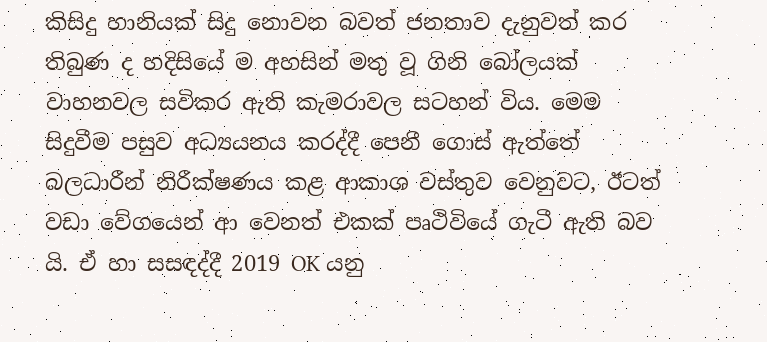කිසිදු හානියක් සිදු නොවන බවත් ජනතාව දැනුවත් කර තිබුණ ද හදිසියේ ම අහසින් මතු වූ ගිනි බෝලයක් වාහනවල සවිකර ඇති කැමරාවල සටහන් විය. මෙම සිදුවීම පසුව අධ්‍යයනය කරද්දී පෙනී ගොස් ඇත්තේ බලධාරීන් නිරීක්ෂණය කළ ආකාශ වස්තුව වෙනුවට, ඊටත් වඩා වේගයෙන් ආ වෙනත් එකක් පෘථිවියේ ගැටී ඇති බව යි. ඒ හා සසඳද්දී 2019 OK යනු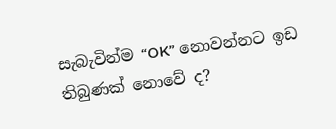සැබැවින්ම “OK” නොවන්නට ඉඩ තිබුණක් නොවේ ද?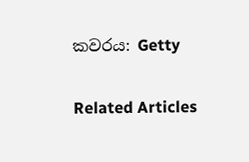කවරය: Getty

Related Articles